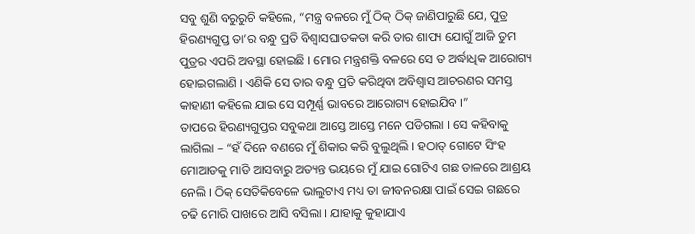ସବୁ ଶୁଣି ବରୁରୁଚି କହିଲେ, “ମନ୍ତ୍ର ବଳରେ ମୁଁ ଠିକ୍ ଠିକ୍ ଜାଣିପାରୁଛି ଯେ, ପୁତ୍ର ହିରଣ୍ୟଗୁପ୍ତ ତା’ର ବନ୍ଧୁ ପ୍ରତି ବିଶ୍ୱାସଘାତକତା କରି ତାର ଶାପ୍ୟ ଯୋଗୁଁ ଆଜି ତୁମ ପୁତ୍ରର ଏପରି ଅବସ୍ଥା ହୋଇଛି । ମୋର ମନ୍ତ୍ରଶକ୍ତି ବଳରେ ସେ ତ ଅର୍ଦ୍ଧାଧିକ ଆରୋଗ୍ୟ ହୋଇଗଲାଣି । ଏଣିକି ସେ ତାର ବନ୍ଧୁ ପ୍ରତି କରିଥିବା ଅବିଶ୍ୱାସ ଆଚରଣର ସମସ୍ତ କାହାଣୀ କହିଲେ ଯାଇ ସେ ସମ୍ପୂର୍ଣ୍ଣ ଭାବରେ ଆରୋଗ୍ୟ ହୋଇଯିବ ।”
ତାପରେ ହିରଣ୍ୟଗୁପ୍ତର ସବୁକଥା ଆସ୍ତେ ଆସ୍ତେ ମନେ ପଡିଗଲା । ସେ କହିବାକୁ ଲାଗିଲା – “ହଁ ଦିନେ ବଣରେ ମୁଁ ଶିକାର କରି ବୁଲୁଥିଲି । ହଠାତ୍ ଗୋଟେ ସିଂହ ମୋଆଡକୁ ମାଡି ଆସବାରୁ ଅତ୍ୟନ୍ତ ଭୟରେ ମୁଁ ଯାଇ ଗୋଟିଏ ଗଛ ଡାଳରେ ଆଶ୍ରୟ ନେଲି । ଠିକ୍ ସେତିକିବେଳେ ଭାଲୁଟାଏ ମଧ୍ୟ ତା ଜୀବନରକ୍ଷା ପାଇଁ ସେଇ ଗଛରେ ଚଢି ମୋରି ପାଖରେ ଆସି ବସିଲା । ଯାହାକୁ କୁହାଯାଏ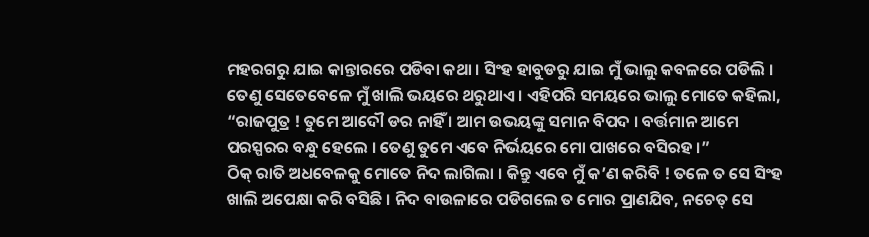ମହରଗରୁ ଯାଇ କାନ୍ତାରରେ ପଡିବା କଥା । ସିଂହ ହାବୁଡରୁ ଯାଇ ମୁଁ ଭାଲୁ କବଳରେ ପଡିଲି । ତେଣୁ ସେତେବେଳେ ମୁଁ ଖାଲି ଭୟରେ ଥରୁଥାଏ । ଏହିପରି ସମୟରେ ଭାଲୁ ମୋତେ କହିଲା, “ରାଜପୁତ୍ର ! ତୁମେ ଆଦୌ ଡର ନାହିଁ । ଆମ ଉଭୟଙ୍କୁ ସମାନ ବିପଦ । ବର୍ତ୍ତମାନ ଆମେ ପରସ୍ପରର ବନ୍ଧୁ ହେଲେ । ତେଣୁ ତୁମେ ଏବେ ନିର୍ଭୟରେ ମୋ ପାଖରେ ବସିରହ ।”
ଠିକ୍ ରାତି ଅଧବେଳକୁ ମୋତେ ନିଦ ଲାଗିଲା । କିନ୍ତୁ ଏବେ ମୁଁ କ’ଣ କରିବି ! ତଳେ ତ ସେ ସିଂହ ଖାଲି ଅପେକ୍ଷା କରି ବସିଛି । ନିଦ ବାଉଳାରେ ପଡିଗଲେ ତ ମୋର ପ୍ରାଣଯିବ, ନଚେତ୍ ସେ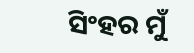ସିଂହର ମୁଁ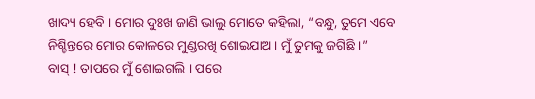ଖାଦ୍ୟ ହେବି । ମୋର ଦୁଃଖ ଜାଣି ଭାଲୁ ମୋତେ କହିଲା, “ବନ୍ଧୁ, ତୁମେ ଏବେ ନିଶ୍ଚିନ୍ତରେ ମୋର କୋଳରେ ମୁଣ୍ଡରଖି ଶୋଇଯାଅ । ମୁଁ ତୁମକୁ ଜଗିଛି ।”
ବାସ୍ ! ତାପରେ ମୁଁ ଶୋଇଗଲି । ପରେ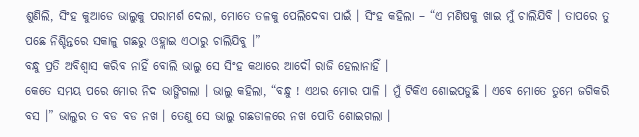ଶୁଣିଲି, ସିଂହ କୁଆଡେ ଭାଲୁକୁ ପରାମର୍ଶ ଦେଲା, ମୋତେ ତଳକୁ ପେଲିଦେବା ପାଇଁ । ସିଂହ କହିଲା – “ଏ ମଣିଷକୁ ଖାଇ ମୁଁ ଚାଲିଯିବି । ତାପରେ ତୁ ପଛେ ନିଶ୍ଚିନ୍ତରେ ସକାଳୁ ଗଛରୁ ଓହ୍ଲାଇ ଏଠାରୁ ଚାଲିଯିବୁ ।”
ବନ୍ଧୁ ପ୍ରତି ଅବିଶ୍ୱାସ କରିବ ନାହିଁ ବୋଲି ଭାଲୁ ସେ ସିଂହ କଥାରେ ଆଦୌ ରାଜି ହେଲାନାହିଁ ।
କେତେ ସମୟ ପରେ ମୋର ନିଦ ଭାଙ୍ଗିଗଲା । ଭାଲୁ କହିଲା, “ବନ୍ଧୁ ! ଏଥର ମୋର ପାଳି । ମୁଁ ଟିକିଏ ଶୋଇପଡୁଛି । ଏବେ ମୋତେ ତୁମେ ଜଗିକରି ବସ ।” ଭାଲୁର ତ ବଡ ବଡ ନଖ । ତେଣୁ ସେ ଭାଲୁ ଗଛଡାଳରେ ନଖ ପୋତି ଶୋଇଗଲା ।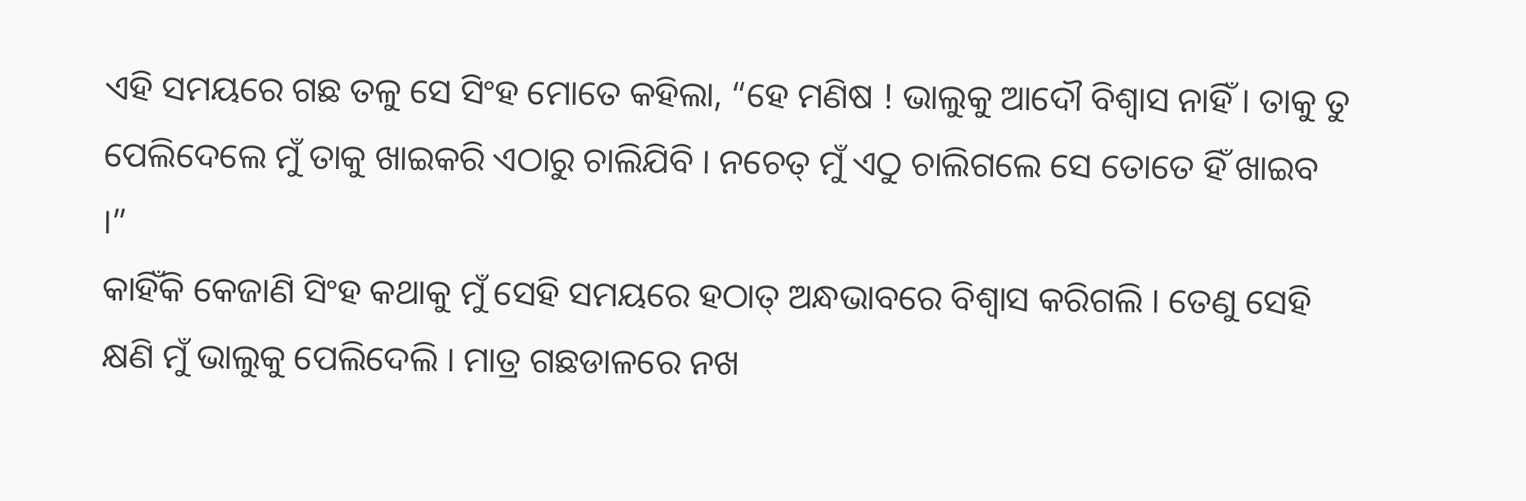ଏହି ସମୟରେ ଗଛ ତଳୁ ସେ ସିଂହ ମୋତେ କହିଲା, “ହେ ମଣିଷ ! ଭାଲୁକୁ ଆଦୌ ବିଶ୍ୱାସ ନାହିଁ । ତାକୁ ତୁ ପେଲିଦେଲେ ମୁଁ ତାକୁ ଖାଇକରି ଏଠାରୁ ଚାଲିଯିବି । ନଚେତ୍ ମୁଁ ଏଠୁ ଚାଲିଗଲେ ସେ ତୋତେ ହିଁ ଖାଇବ ।”
କାହିଁକି କେଜାଣି ସିଂହ କଥାକୁ ମୁଁ ସେହି ସମୟରେ ହଠାତ୍ ଅନ୍ଧଭାବରେ ବିଶ୍ୱାସ କରିଗଲି । ତେଣୁ ସେହି କ୍ଷଣି ମୁଁ ଭାଲୁକୁ ପେଲିଦେଲି । ମାତ୍ର ଗଛଡାଳରେ ନଖ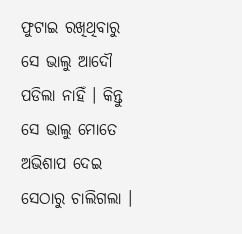ଫୁଟାଇ ରଖିଥିବାରୁ ସେ ଭାଲୁ ଆଦୌ ପଡିଲା ନାହିଁ । କିନ୍ତୁ ସେ ଭାଲୁ ମୋତେ ଅଭିଶାପ ଦେଇ ସେଠାରୁ ଚାଲିଗଲା ।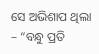ସେ ଅଭିଶାପ ଥିଲା – “ବନ୍ଧୁ ପ୍ରତି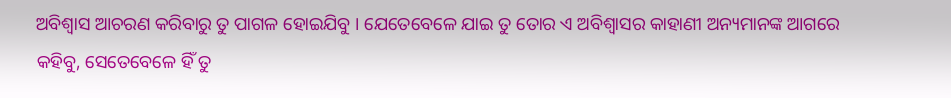ଅବିଶ୍ୱାସ ଆଚରଣ କରିବାରୁ ତୁ ପାଗଳ ହୋଇଯିବୁ । ଯେତେବେଳେ ଯାଇ ତୁ ତୋର ଏ ଅବିଶ୍ୱାସର କାହାଣୀ ଅନ୍ୟମାନଙ୍କ ଆଗରେ କହିବୁ, ସେତେବେଳେ ହିଁ ତୁ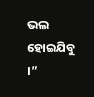ଭଲ ହୋଇଯିବୁ ।”